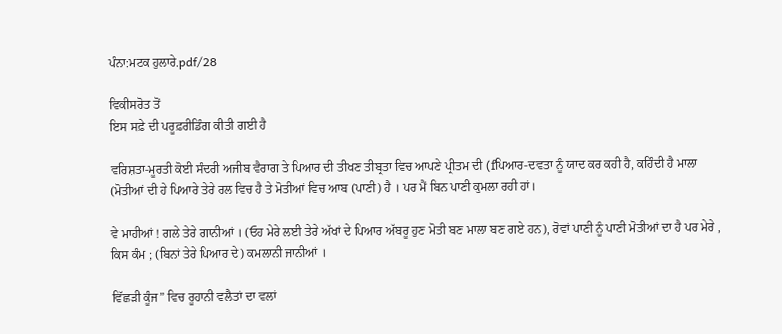ਪੰਨਾ:ਮਟਕ ਹੁਲਾਰੇ.pdf/28

ਵਿਕੀਸਰੋਤ ਤੋਂ
ਇਸ ਸਫ਼ੇ ਦੀ ਪਰੂਫ਼ਰੀਡਿੰਗ ਕੀਤੀ ਗਈ ਹੈ

ਵਰਿਸ਼ਤਾ-ਮੂਰਤੀ ਕੋਈ ਸੰਦਰੀ ਅਜੀਬ ਵੈਰਾਗ ਤੇ ਪਿਆਰ ਦੀ ਤੀਖਣ ਤੀਬ੍ਰਤਾ ਵਿਚ ਆਪਣੇ ਪ੍ਰੀਤਮ ਦੀ (fਪਿਆਰ-ਦਵਤਾ ਨੂੰ ਯਾਦ ਕਰ ਕਹੀ ਹੈ, ਕਹਿੰਦੀ ਹੈ ਮਾਲਾ (ਮੋਤੀਆਂ ਦੀ ਹੇ ਪਿਆਰੇ ਤੇਰੇ ਰਲ ਵਿਚ ਹੈ ਤੇ ਮੋਤੀਆਂ ਵਿਚ ਆਬ (ਪਾਣੀ) ਹੈ । ਪਰ ਮੈਂ ਬਿਨ ਪਾਣੀ ਕੁਮਲਾ ਰਹੀ ਹਾਂ।

ਵੇ ਮਾਹੀਆਂ ! ਗਲੇ ਤੇਰੇ ਗਾਨੀਆਂ । (ਓਹ ਮੇਰੇ ਲਈ ਤੇਰੇ ਅੱਖਾਂ ਦੇ ਪਿਆਰ ਅੱਬਰੂ ਹੁਣ ਮੋਤੀ ਬਣ ਮਾਲਾ ਬਣ ਗਏ ਹਨ), ਰੋਵਾਂ ਪਾਣੀ ਨੂੰ ਪਾਣੀ ਮੋਤੀਆਂ ਦਾ ਹੈ ਪਰ ਮੇਰੇ , ਕਿਸ ਕੰਮ ; (ਬਿਨਾਂ ਤੇਰੇ ਪਿਆਰ ਦੇ) ਕਮਲਾਨੀ ਜਾਨੀਆਂ ।

ਵਿੱਛੜੀ ਕੂੰਜ” ਵਿਚ ਰੂਹਾਨੀ ਵਲੈਤਾਂ ਦਾ ਵਲਾਂ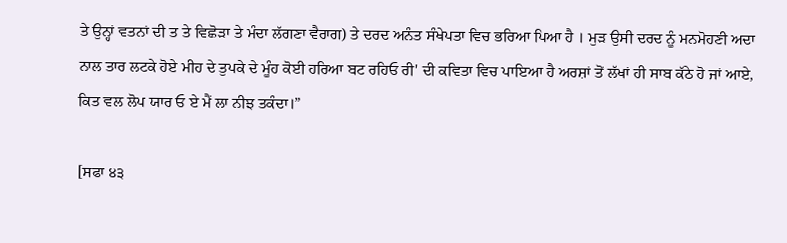ਤੇ ਉਨ੍ਹਾਂ ਵਤਨਾਂ ਦੀ ਤ ਤੇ ਵਿਛੋੜਾ ਤੇ ਮੰਦਾ ਲੱਗਣਾ ਵੈਰਾਗ) ਤੇ ਦਰਦ ਅਨੰਤ ਸੰਖੇਪਤਾ ਵਿਚ ਭਰਿਆ ਪਿਆ ਹੈ । ਮੁੜ ਉਸੀ ਦਰਦ ਨੂੰ ਮਨਮੋਹਣੀ ਅਦਾ ਨਾਲ ਤਾਰ ਲਟਕੇ ਹੋਏ ਮੀਹ ਦੇ ਤੁਪਕੇ ਦੇ ਮੂੰਹ ਕੋਈ ਹਰਿਆ ਬਟ ਰਹਿਓ ਰੀ' ਦੀ ਕਵਿਤਾ ਵਿਚ ਪਾਇਆ ਹੈ ਅਰਸ਼ਾਂ ਤੋਂ ਲੱਖਾਂ ਹੀ ਸਾਬ ਕੱਠੇ ਹੋ ਜਾਂ ਆਏ, ਕਿਤ ਵਲ ਲੋਪ ਯਾਰ ਓ ਏ ਮੈਂ ਲਾ ਨੀਝ ਤਕੰਦਾ।”

[ਸਫਾ ੪੩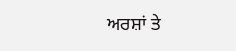ਅਰਸ਼ਾਂ ਤੇ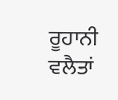ਰੂਹਾਨੀ ਵਲੈਤਾਂ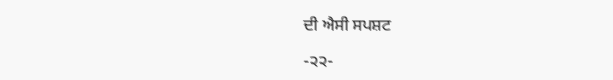ਦੀ ਐਸੀ ਸਪਸ਼ਟ

-੨੨-